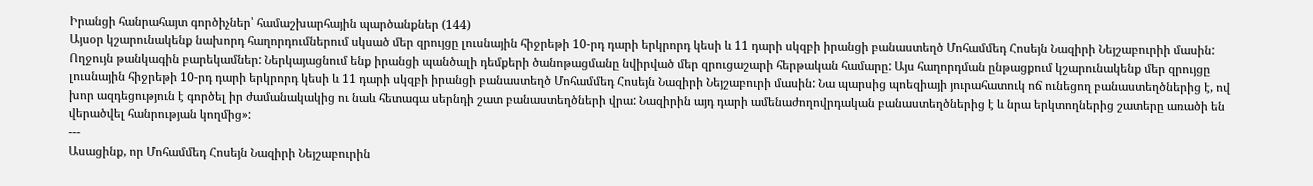Իրանցի հանրահայտ գործիչներ՝ համաշխարհային պարծանքներ (144)
Այսօր կշարունակենք նախորդ հաղորդումներում սկսած մեր զրույցը լուսնային հիջրեթի 10-րդ դարի երկրորդ կեսի և 11 դարի սկզբի իրանցի բանաստեղծ Մոհամմեդ Հոսեյն Նազիրի Նեյշաբուրիի մասին:
Ողջույն թանկագին բարեկամներ: Ներկայացնում ենք իրանցի պանծալի դեմքերի ծանոթացմանը նվիրված մեր զրուցաշարի հերթական համարը: Այս հաղորդման ընթացքում կշարունակենք մեր զրույցը լուսնային հիջրեթի 10-րդ դարի երկրորդ կեսի և 11 դարի սկզբի իրանցի բանաստեղծ Մոհամմեդ Հոսեյն Նազիրի Նեյշաբուրի մասին: Նա պարսից պոեզիայի յուրահատուկ ոճ ունեցող բանաստեղծներից է, ով խոր ազդեցություն է գործել իր ժամանակակից ու նաև հետագա սերնդի շատ բանաստեղծների վրա: Նազիրին այդ դարի ամենաժողովրդական բանաստեղծներից է և նրա երկտողներից շատերը առածի են վերածվել հանրության կողմից»:
---
Ասացինք, որ Մոհամմեդ Հոսեյն Նազիրի Նեյշաբուրին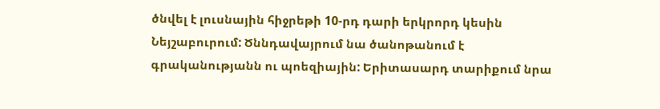ծնվել է լուսնային հիջրեթի 10-րդ դարի երկրորդ կեսին Նեյշաբուրում: Ծննդավայրում նա ծանոթանում է գրականությանն ու պոեզիային: Երիտասարդ տարիքում նրա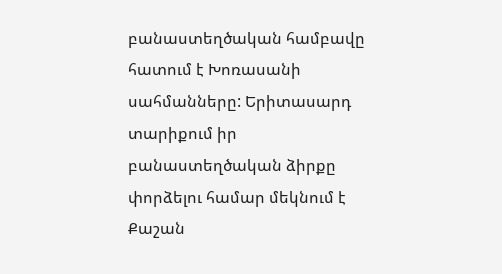բանաստեղծական համբավը հատում է Խոռասանի սահմանները: Երիտասարդ տարիքում իր բանաստեղծական ձիրքը փորձելու համար մեկնում է Քաշան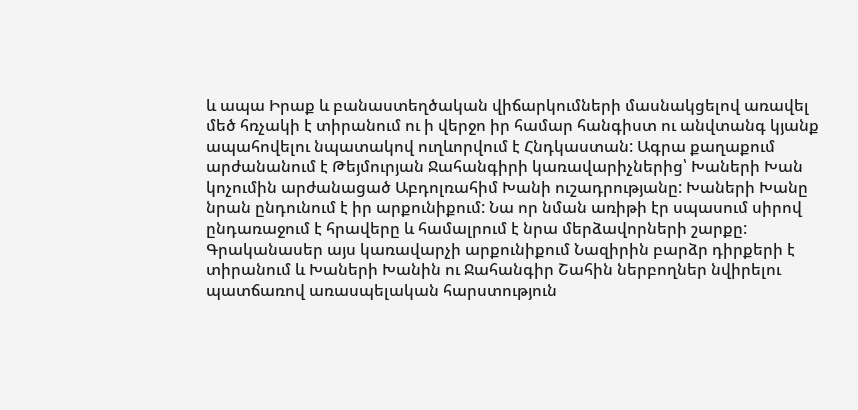և ապա Իրաք և բանաստեղծական վիճարկումների մասնակցելով առավել մեծ հռչակի է տիրանում ու ի վերջո իր համար հանգիստ ու անվտանգ կյանք ապահովելու նպատակով ուղևորվում է Հնդկաստան: Ագրա քաղաքում արժանանում է Թեյմուրյան Ջահանգիրի կառավարիչներից՝ Խաների Խան կոչումին արժանացած Աբդոլռահիմ Խանի ուշադրությանը: Խաների Խանը նրան ընդունում է իր արքունիքում: Նա որ նման առիթի էր սպասում սիրով ընդառաջում է հրավերը և համալրում է նրա մերձավորների շարքը: Գրականասեր այս կառավարչի արքունիքում Նազիրին բարձր դիրքերի է տիրանում և Խաների Խանին ու Ջահանգիր Շահին ներբողներ նվիրելու պատճառով առասպելական հարստություն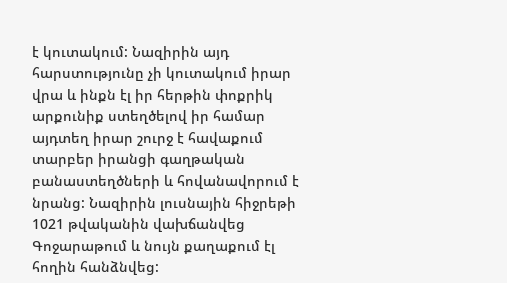է կուտակում: Նազիրին այդ հարստությունը չի կուտակում իրար վրա և ինքն էլ իր հերթին փոքրիկ արքունիք ստեղծելով իր համար այդտեղ իրար շուրջ է հավաքում տարբեր իրանցի գաղթական բանաստեղծների և հովանավորում է նրանց: Նազիրին լուսնային հիջրեթի 1021 թվականին վախճանվեց Գոջարաթում և նույն քաղաքում էլ հողին հանձնվեց: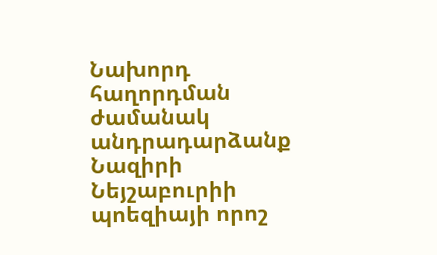Նախորդ հաղորդման ժամանակ անդրադարձանք Նազիրի Նեյշաբուրիի պոեզիայի որոշ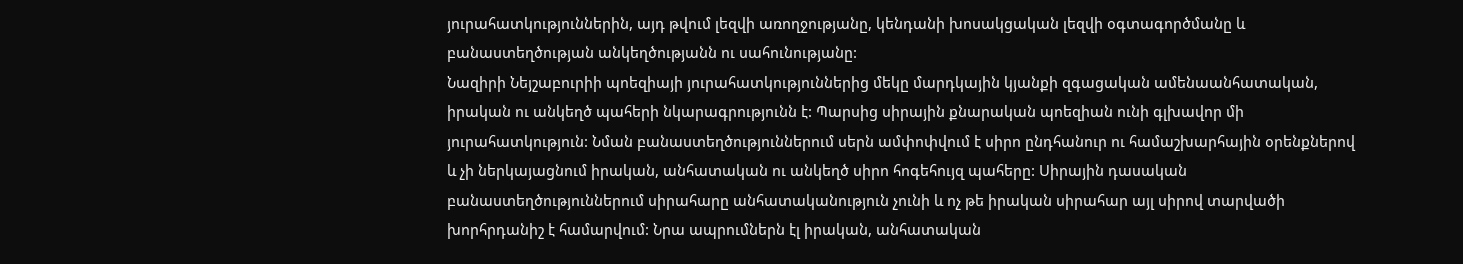յուրահատկություններին, այդ թվում լեզվի առողջությանը, կենդանի խոսակցական լեզվի օգտագործմանը և բանաստեղծության անկեղծությանն ու սահունությանը:
Նազիրի Նեյշաբուրիի պոեզիայի յուրահատկություններից մեկը մարդկային կյանքի զգացական ամենաանհատական, իրական ու անկեղծ պահերի նկարագրությունն է: Պարսից սիրային քնարական պոեզիան ունի գլխավոր մի յուրահատկություն: Նման բանաստեղծություններում սերն ամփոփվում է սիրո ընդհանուր ու համաշխարհային օրենքներով և չի ներկայացնում իրական, անհատական ու անկեղծ սիրո հոգեհույզ պահերը: Սիրային դասական բանաստեղծություններում սիրահարը անհատականություն չունի և ոչ թե իրական սիրահար այլ սիրով տարվածի խորհրդանիշ է համարվում: Նրա ապրումներն էլ իրական, անհատական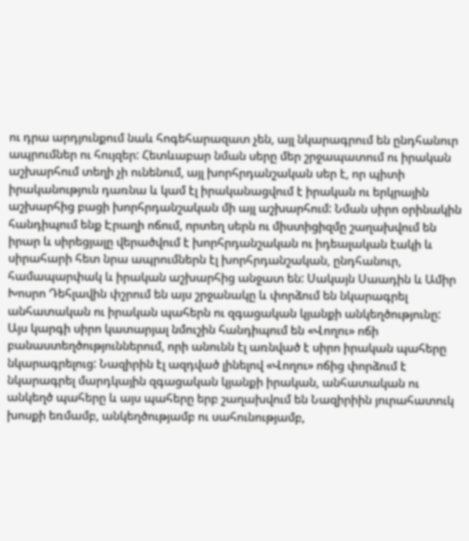ու դրա արդյունքում նաև հոգեհարազատ չեն, այլ նկարագրում են ընդհանուր ապրումներ ու հույզեր: Հետևաբար նման սերը մեր շրջապատում ու իրական աշխարհում տեղի չի ունենում, այլ խորհրդանշական սեր է, որ պիտի իրականություն դառնա և կամ էլ իրականացվում է իրական ու երկրային աշխարհից բացի խորհրդանշական մի այլ աշխարհում: Նման սիրո օրինակին հանդիպում ենք Էրաղի ոճում, որտեղ սերն ու միստիցիզմը շաղախվում են իրար և սիրեցյալը վերածվում է խորհրդանշական ու իդեալական էակի և սիրահարի հետ նրա ապրումներն էլ խորհրդանշական, ընդհանուր, համապարփակ և իրական աշխարհից անջատ են: Սակայն Սաադին և Ամիր Խոսրո Դեհլավին փշրում են այս շրջանակը և փորձում են նկարագրել անհատական ու իրական պահերն ու զգացական կյանքի անկեղծությունը:
Այս կարգի սիրո կատարյալ նմուշին հանդիպում են «Վողու» ոճի բանաստեղծություններում, որի անունն էլ առնված է սիրո իրական պահերը նկարագրելուց: Նազիրին էլ ազդված լինելով «Վողու» ոճից փորձում է նկարագրել մարդկային զգացական կյանքի իրական, անհատական ու անկեղծ պահերը և այս պահերը երբ շաղախվում են Նազիրիին յուրահատուկ խոսքի եռմամբ, անկեղծությամբ ու սահունությամբ,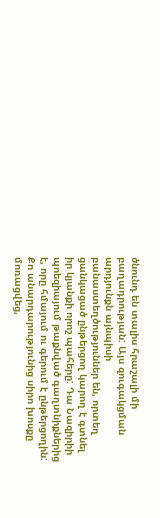ծնունդ են տալիս հրաշալի մի բաղադրության: Այս զուգակցման արդյունքն այնպիսի բանաստեղծություններ են, որտեղ ցանկացած ընթերցող կարող է գտնել իր կյանքի որոշ պահերը: Դա Նազիրիի պոեզիայում թաքնված գաղտնիքներից է, որը հմայում ու գերում է ընթերցողին:
Քո անարդարությունից սիրո խոսքը մոռացվեց,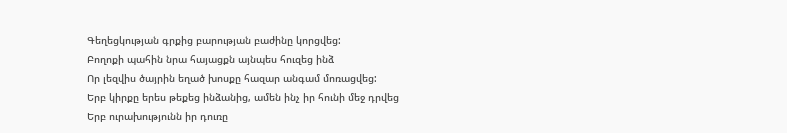Գեղեցկության գրքից բարության բաժինը կորցվեց:
Բողոքի պահին նրա հայացքն այնպես հուզեց ինձ
Որ լեզվիս ծայրին եղած խոսքը հազար անգամ մոռացվեց:
Երբ կիրքը երես թեքեց ինձանից, ամեն ինչ իր հունի մեջ դրվեց
Երբ ուրախությունն իր դուռը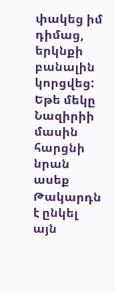փակեց իմ դիմաց, երկնքի բանալին կորցվեց:
Եթե մեկը Նազիրիի մասին հարցնի նրան ասեք
Թակարդն է ընկել այն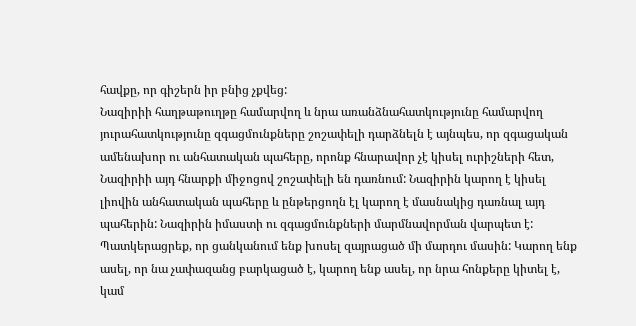հավքը, որ գիշերն իր բնից չքվեց:
Նազիրիի հաղթաթուղթը համարվող և նրա առանձնահատկությունը համարվող յուրահատկությունը զգացմունքները շոշափելի դարձնելն է այնպես, որ զգացական ամենախոր ու անհատական պահերը, որոնք հնարավոր չէ կիսել ուրիշների հետ, Նազիրիի այդ հնարքի միջոցով շոշափելի են դառնում: Նազիրին կարող է կիսել լիովին անհատական պահերը և ընթերցողն էլ կարող է մասնակից դառնալ այդ պահերին: Նազիրին իմաստի ու զգացմունքների մարմնավորման վարպետ է: Պատկերացրեք, որ ցանկանում ենք խոսել զայրացած մի մարդու մասին: Կարող ենք ասել, որ նա չափազանց բարկացած է, կարող ենք ասել, որ նրա հոնքերը կիտել է, կամ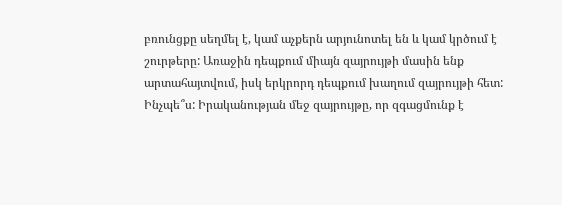բռունցքը սեղմել է, կամ աչքերն արյունոտել են և կամ կրծում է շուրթերը: Առաջին դեպքում միայն զայրույթի մասին ենք արտահայտվում, իսկ երկրորդ դեպքում խաղում զայրույթի հետ: Ինչպե՞ս: Իրականության մեջ զայրույթը, որ զգացմունք է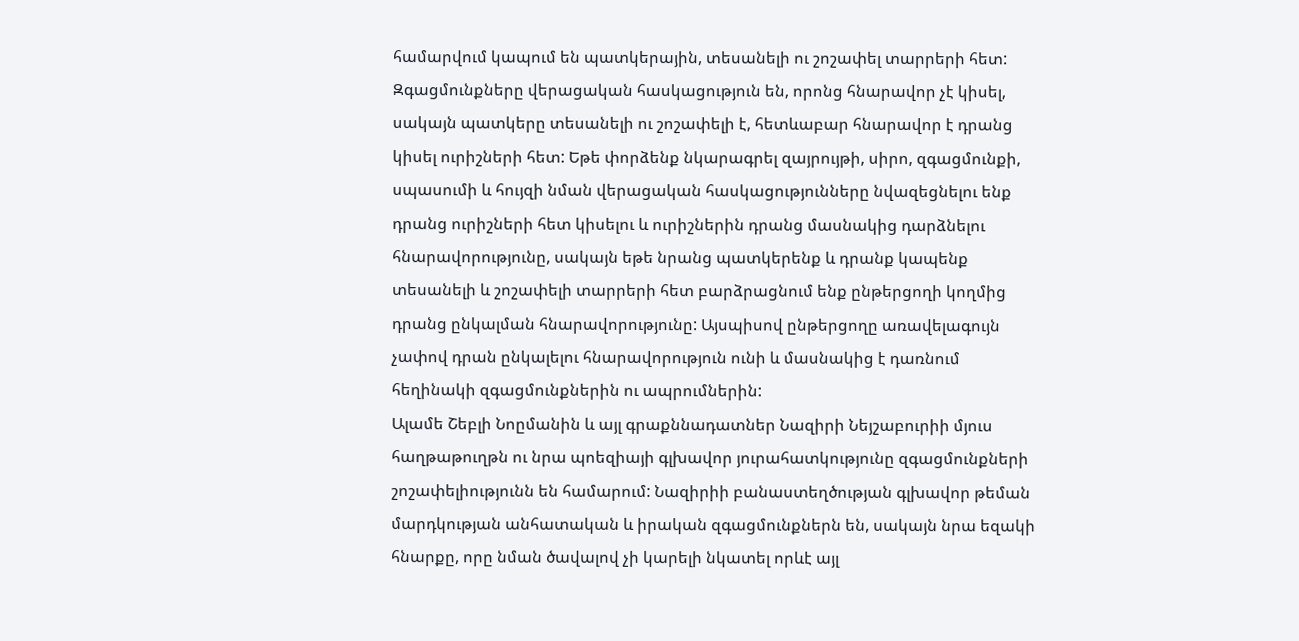համարվում կապում են պատկերային, տեսանելի ու շոշափել տարրերի հետ: Զգացմունքները վերացական հասկացություն են, որոնց հնարավոր չէ կիսել, սակայն պատկերը տեսանելի ու շոշափելի է, հետևաբար հնարավոր է դրանց կիսել ուրիշների հետ: Եթե փորձենք նկարագրել զայրույթի, սիրո, զգացմունքի, սպասումի և հույզի նման վերացական հասկացությունները նվազեցնելու ենք դրանց ուրիշների հետ կիսելու և ուրիշներին դրանց մասնակից դարձնելու հնարավորությունը, սակայն եթե նրանց պատկերենք և դրանք կապենք տեսանելի և շոշափելի տարրերի հետ բարձրացնում ենք ընթերցողի կողմից դրանց ընկալման հնարավորությունը: Այսպիսով ընթերցողը առավելագույն չափով դրան ընկալելու հնարավորություն ունի և մասնակից է դառնում հեղինակի զգացմունքներին ու ապրումներին:
Ալամե Շեբլի Նոըմանին և այլ գրաքննադատներ Նազիրի Նեյշաբուրիի մյուս հաղթաթուղթն ու նրա պոեզիայի գլխավոր յուրահատկությունը զգացմունքների շոշափելիությունն են համարում: Նազիրիի բանաստեղծության գլխավոր թեման մարդկության անհատական և իրական զգացմունքներն են, սակայն նրա եզակի հնարքը, որը նման ծավալով չի կարելի նկատել որևէ այլ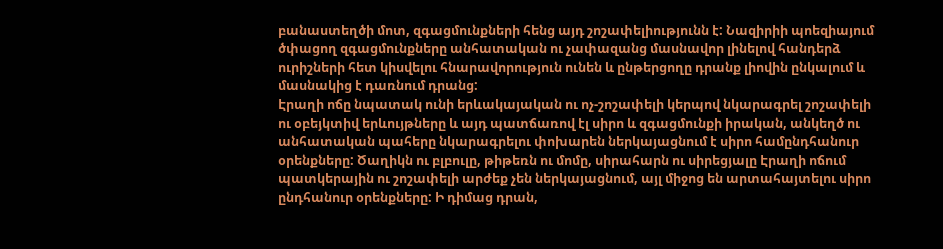բանաստեղծի մոտ, զգացմունքների հենց այդ շոշափելիությունն է: Նազիրիի պոեզիայում ծփացող զգացմունքները անհատական ու չափազանց մասնավոր լինելով հանդերձ ուրիշների հետ կիսվելու հնարավորություն ունեն և ընթերցողը դրանք լիովին ընկալում և մասնակից է դառնում դրանց:
Էրաղի ոճը նպատակ ունի երևակայական ու ոչ-շոշափելի կերպով նկարագրել շոշափելի ու օբեյկտիվ երևույթները և այդ պատճառով էլ սիրո և զգացմունքի իրական, անկեղծ ու անհատական պահերը նկարագրելու փոխարեն ներկայացնում է սիրո համընդհանուր օրենքները: Ծաղիկն ու բլբուլը, թիթեռն ու մոմը, սիրահարն ու սիրեցյալը Էրաղի ոճում պատկերային ու շոշափելի արժեք չեն ներկայացնում, այլ միջոց են արտահայտելու սիրո ընդհանուր օրենքները: Ի դիմաց դրան,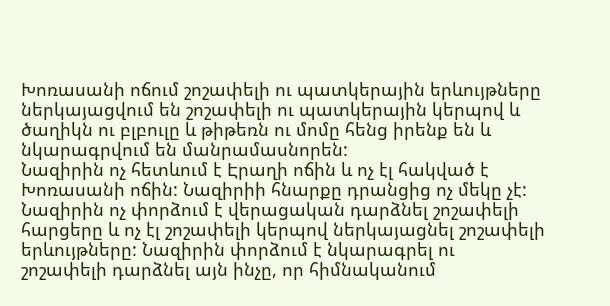Խոռասանի ոճում շոշափելի ու պատկերային երևույթները ներկայացվում են շոշափելի ու պատկերային կերպով և ծաղիկն ու բլբուլը և թիթեռն ու մոմը հենց իրենք են և նկարագրվում են մանրամասնորեն:
Նազիրին ոչ հետևում է Էրաղի ոճին և ոչ էլ հակված է Խոռասանի ոճին: Նազիրիի հնարքը դրանցից ոչ մեկը չէ: Նազիրին ոչ փորձում է վերացական դարձնել շոշափելի հարցերը և ոչ էլ շոշափելի կերպով ներկայացնել շոշափելի երևույթները: Նազիրին փորձում է նկարագրել ու շոշափելի դարձնել այն ինչը, որ հիմնականում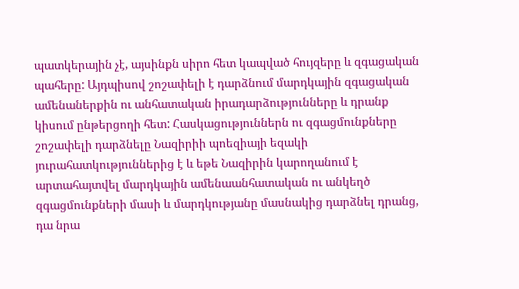պատկերային չէ, այսինքն սիրո հետ կապված հույզերը և զգացական պահերը: Այդպիսով շոշափելի է դարձնում մարդկային զգացական ամենաներքին ու անհատական իրադարձությունները և դրանք կիսում ընթերցողի հետ: Հասկացություններն ու զգացմունքները շոշափելի դարձնելը Նազիրիի պոեզիայի եզակի յուրահատկություններից է և եթե Նազիրին կարողանում է արտահայտվել մարդկային ամենաանհատական ու անկեղծ զգացմունքների մասի և մարդկությանը մասնակից դարձնել դրանց, դա նրա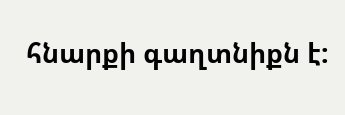հնարքի գաղտնիքն է: